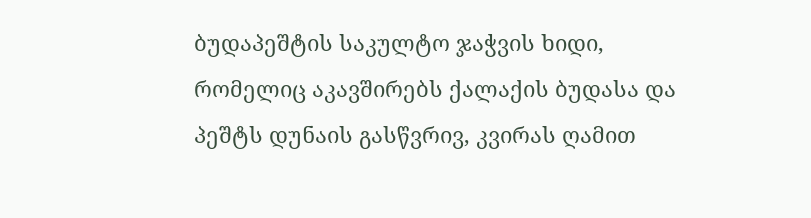ბუდაპეშტის საკულტო ჯაჭვის ხიდი, რომელიც აკავშირებს ქალაქის ბუდასა და პეშტს დუნაის გასწვრივ, კვირას ღამით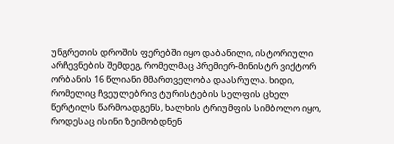უნგრეთის დროშის ფერებში იყო დაბანილი, ისტორიული არჩევნების შემდეგ, რომელმაც პრემიერ-მინისტრ ვიქტორ ორბანის 16 წლიანი მმართველობა დაასრულა. ხიდი, რომელიც ჩვეულებრივ ტურისტების სელფის ცხელ წერტილს წარმოადგენს, ხალხის ტრიუმფის სიმბოლო იყო, როდესაც ისინი ზეიმობდნენ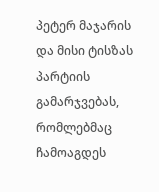პეტერ მაჯარის და მისი ტისზას პარტიის გამარჯვებას, რომლებმაც ჩამოაგდეს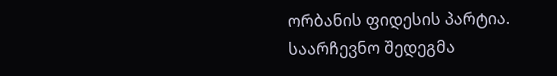ორბანის ფიდესის პარტია.
საარჩევნო შედეგმა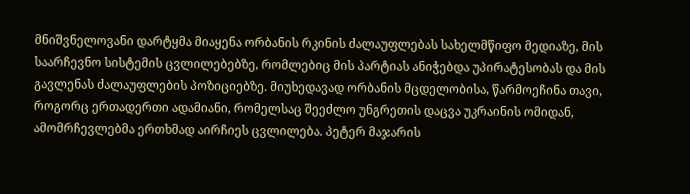მნიშვნელოვანი დარტყმა მიაყენა ორბანის რკინის ძალაუფლებას სახელმწიფო მედიაზე, მის საარჩევნო სისტემის ცვლილებებზე, რომლებიც მის პარტიას ანიჭებდა უპირატესობას და მის გავლენას ძალაუფლების პოზიციებზე. მიუხედავად ორბანის მცდელობისა, წარმოეჩინა თავი, როგორც ერთადერთი ადამიანი, რომელსაც შეეძლო უნგრეთის დაცვა უკრაინის ომიდან, ამომრჩევლებმა ერთხმად აირჩიეს ცვლილება. პეტერ მაჯარის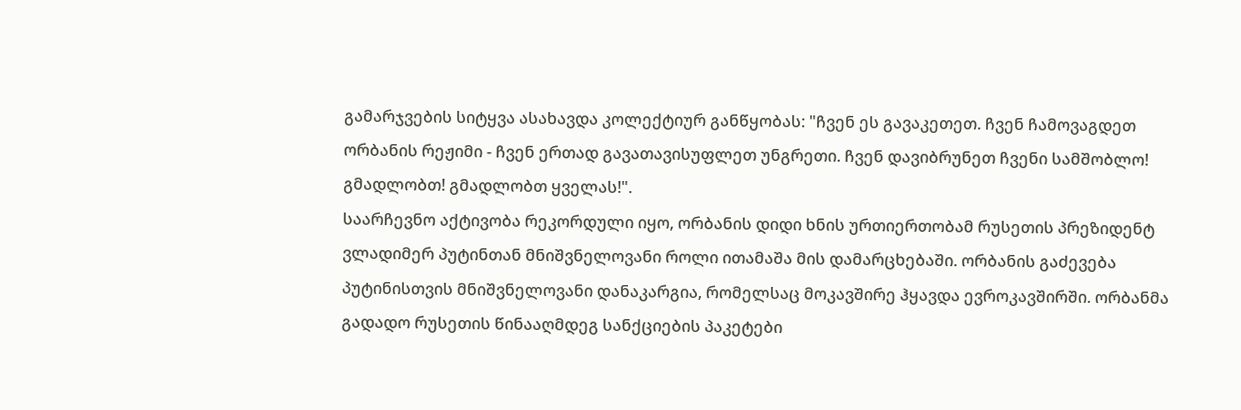გამარჯვების სიტყვა ასახავდა კოლექტიურ განწყობას: "ჩვენ ეს გავაკეთეთ. ჩვენ ჩამოვაგდეთ ორბანის რეჟიმი - ჩვენ ერთად გავათავისუფლეთ უნგრეთი. ჩვენ დავიბრუნეთ ჩვენი სამშობლო! გმადლობთ! გმადლობთ ყველას!".
საარჩევნო აქტივობა რეკორდული იყო, ორბანის დიდი ხნის ურთიერთობამ რუსეთის პრეზიდენტ ვლადიმერ პუტინთან მნიშვნელოვანი როლი ითამაშა მის დამარცხებაში. ორბანის გაძევება პუტინისთვის მნიშვნელოვანი დანაკარგია, რომელსაც მოკავშირე ჰყავდა ევროკავშირში. ორბანმა გადადო რუსეთის წინააღმდეგ სანქციების პაკეტები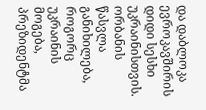და დაბლოკა ევროკავშირის დიდი სესხი უკრაინისთვის. ორბანის წასვლა განიხილება, როგორც უკრაინის მოგება, პრეზიდენტმა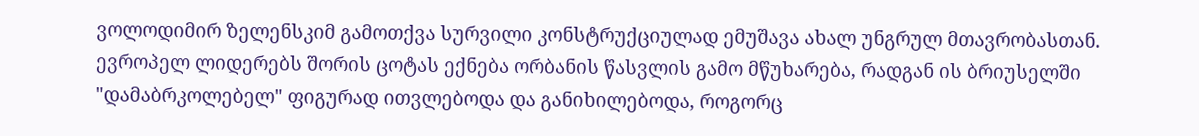ვოლოდიმირ ზელენსკიმ გამოთქვა სურვილი კონსტრუქციულად ემუშავა ახალ უნგრულ მთავრობასთან.
ევროპელ ლიდერებს შორის ცოტას ექნება ორბანის წასვლის გამო მწუხარება, რადგან ის ბრიუსელში "დამაბრკოლებელ" ფიგურად ითვლებოდა და განიხილებოდა, როგორც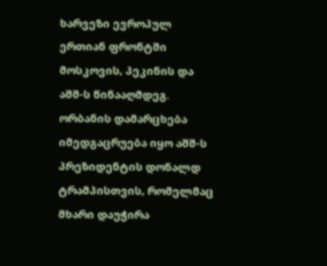ხარვეზი ევროპულ ერთიან ფრონტში მოსკოვის, პეკინის და აშშ-ს წინააღმდეგ. ორბანის დამარცხება იმედგაცრუება იყო აშშ-ს პრეზიდენტის დონალდ ტრამპისთვის, რომელმაც მხარი დაუჭირა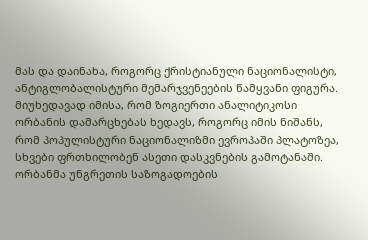მას და დაინახა, როგორც ქრისტიანული ნაციონალისტი, ანტიგლობალისტური მემარჯვენეების წამყვანი ფიგურა.
მიუხედავად იმისა, რომ ზოგიერთი ანალიტიკოსი ორბანის დამარცხებას ხედავს, როგორც იმის ნიშანს, რომ პოპულისტური ნაციონალიზმი ევროპაში პლატოზეა, სხვები ფრთხილობენ ასეთი დასკვნების გამოტანაში. ორბანმა უნგრეთის საზოგადოების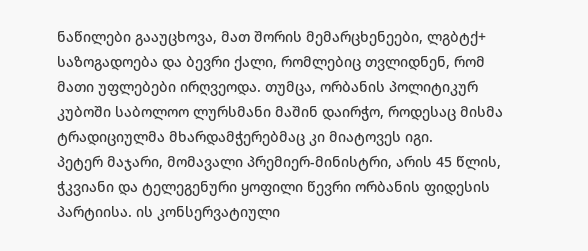ნაწილები გააუცხოვა, მათ შორის მემარცხენეები, ლგბტქ+ საზოგადოება და ბევრი ქალი, რომლებიც თვლიდნენ, რომ მათი უფლებები ირღვეოდა. თუმცა, ორბანის პოლიტიკურ კუბოში საბოლოო ლურსმანი მაშინ დაირჭო, როდესაც მისმა ტრადიციულმა მხარდამჭერებმაც კი მიატოვეს იგი.
პეტერ მაჯარი, მომავალი პრემიერ-მინისტრი, არის 45 წლის, ჭკვიანი და ტელეგენური ყოფილი წევრი ორბანის ფიდესის პარტიისა. ის კონსერვატიული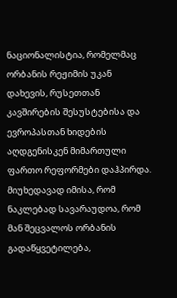ნაციონალისტია, რომელმაც ორბანის რეჟიმის უკან დახევის, რუსეთთან კავშირების შესუსტებისა და ევროპასთან ხიდების აღდგენისკენ მიმართული ფართო რეფორმები დაჰპირდა. მიუხედავად იმისა, რომ ნაკლებად სავარაუდოა, რომ მან შეცვალოს ორბანის გადაწყვეტილება,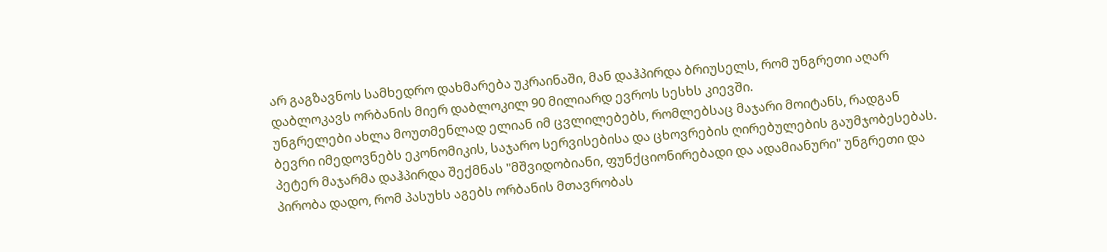არ გაგზავნოს სამხედრო დახმარება უკრაინაში, მან დაჰპირდა ბრიუსელს, რომ უნგრეთი აღარ დაბლოკავს ორბანის მიერ დაბლოკილ 90 მილიარდ ევროს სესხს კიევში.
უნგრელები ახლა მოუთმენლად ელიან იმ ცვლილებებს, რომლებსაც მაჯარი მოიტანს, რადგან ბევრი იმედოვნებს ეკონომიკის, საჯარო სერვისებისა და ცხოვრების ღირებულების გაუმჯობესებას. პეტერ მაჯარმა დაჰპირდა შექმნას "მშვიდობიანი, ფუნქციონირებადი და ადამიანური" უნგრეთი და პირობა დადო, რომ პასუხს აგებს ორბანის მთავრობას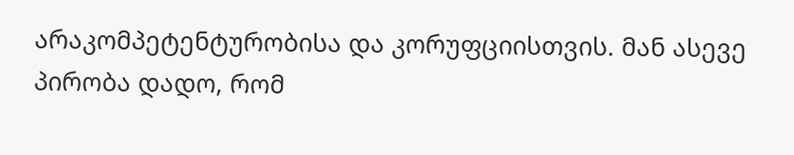არაკომპეტენტურობისა და კორუფციისთვის. მან ასევე პირობა დადო, რომ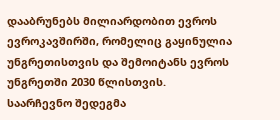დააბრუნებს მილიარდობით ევროს ევროკავშირში, რომელიც გაყინულია უნგრეთისთვის და შემოიტანს ევროს უნგრეთში 2030 წლისთვის.
საარჩევნო შედეგმა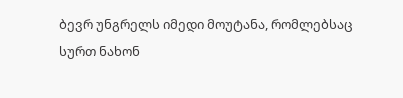ბევრ უნგრელს იმედი მოუტანა, რომლებსაც სურთ ნახონ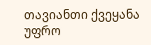თავიანთი ქვეყანა უფრო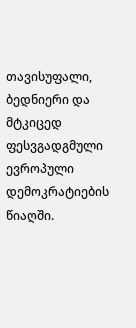თავისუფალი, ბედნიერი და მტკიცედ ფესვგადგმული ევროპული დემოკრატიების წიაღში.